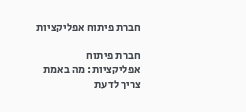חברת פיתוח אפליקציות

חברת פיתוח אפליקציות: מה באמת צריך לדעת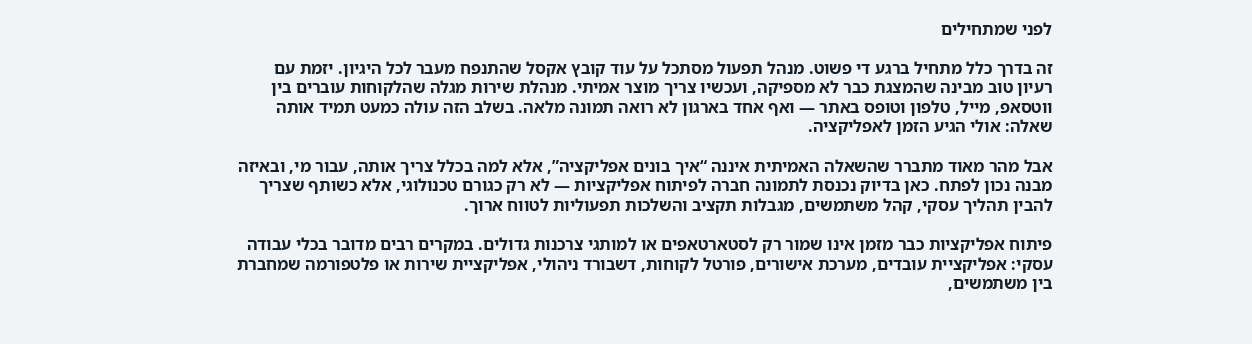לפני שמתחילים

זה בדרך כלל מתחיל ברגע די פשוט. מנהל תפעול מסתכל על עוד קובץ אקסל שהתנפח מעבר לכל היגיון. יזמת עם רעיון טוב מבינה שהמצגת כבר לא מספיקה, ועכשיו צריך מוצר אמיתי. מנהלת שירות מגלה שהלקוחות עוברים בין ווטסאפ, מייל, טלפון וטופס באתר — ואף אחד בארגון לא רואה תמונה מלאה. בשלב הזה עולה כמעט תמיד אותה שאלה: אולי הגיע הזמן לאפליקציה.

אבל מהר מאוד מתברר שהשאלה האמיתית איננה “איך בונים אפליקציה”, אלא למה בכלל צריך אותה, עבור מי, ובאיזה מבנה נכון לפתח. כאן בדיוק נכנסת לתמונה חברה לפיתוח אפליקציות — לא רק כגורם טכנולוגי, אלא כשותף שצריך להבין תהליך עסקי, קהל משתמשים, מגבלות תקציב והשלכות תפעוליות לטווח ארוך.

פיתוח אפליקציות כבר מזמן אינו שמור רק לסטארטאפים או למותגי צרכנות גדולים. במקרים רבים מדובר בכלי עבודה עסקי: אפליקציית עובדים, מערכת אישורים, פורטל לקוחות, דשבורד ניהולי, אפליקציית שירות או פלטפורמה שמחברת בין משתמשים,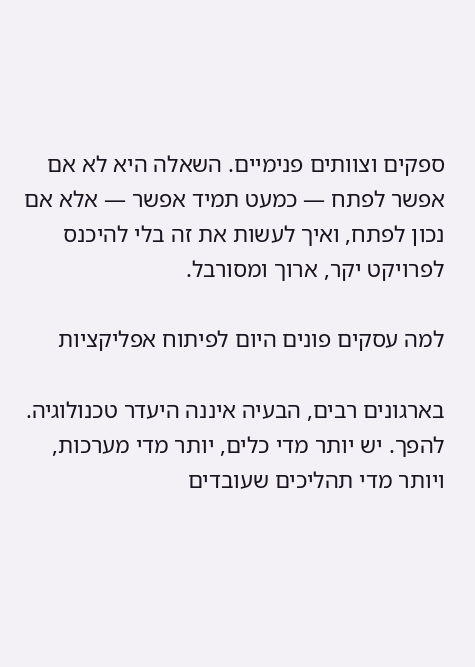ספקים וצוותים פנימיים. השאלה היא לא אם אפשר לפתח — כמעט תמיד אפשר — אלא אם נכון לפתח, ואיך לעשות את זה בלי להיכנס לפרויקט יקר, ארוך ומסורבל.

למה עסקים פונים היום לפיתוח אפליקציות

בארגונים רבים, הבעיה איננה היעדר טכנולוגיה. להפך. יש יותר מדי כלים, יותר מדי מערכות, ויותר מדי תהליכים שעובדים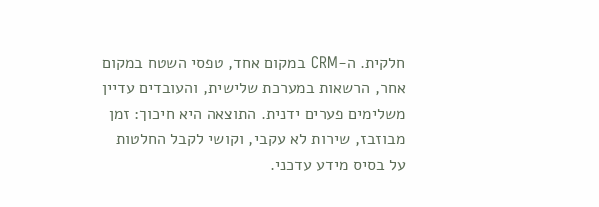חלקית. ה-CRM במקום אחד, טפסי השטח במקום אחר, הרשאות במערכת שלישית, והעובדים עדיין משלימים פערים ידנית. התוצאה היא חיכוך: זמן מבוזבז, שירות לא עקבי, וקושי לקבל החלטות על בסיס מידע עדכני.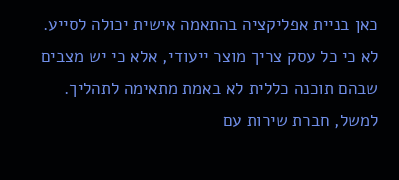כאן בניית אפליקציה בהתאמה אישית יכולה לסייע. לא כי כל עסק צריך מוצר ייעודי, אלא כי יש מצבים שבהם תוכנה כללית לא באמת מתאימה לתהליך. למשל, חברת שירות עם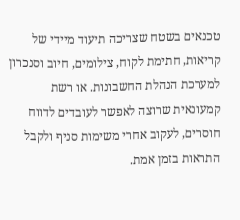טכנאים בשטח שצריכה תיעוד מיידי של קריאות, חתימת לקוח, צילומים, חיוב וסנכרון למערכת הנהלת החשבונות. או רשת קמעונאית שרוצה לאפשר לעובדים לדווח חוסרים, לעקוב אחרי משימות סניף ולקבל התראות בזמן אמת.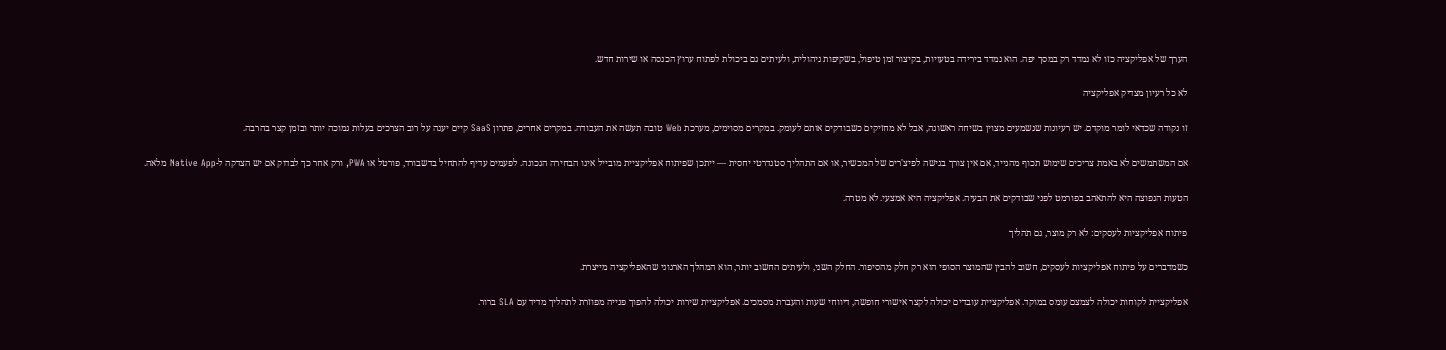הערך של אפליקציה כזו לא נמדד רק במסך יפה. הוא נמדד בירידה בטעויות, בקיצור זמן טיפול, בשקיפות ניהולית, ולעיתים גם ביכולת לפתוח ערוץ הכנסה או שירות חדש.

לא כל רעיון מצדיק אפליקציה

זו נקודה שכדאי לומר מוקדם. יש רעיונות שנשמעים מצוין בשיחה ראשונה, אבל לא מחזיקים כשבודקים אותם לעומק. במקרים מסוימים, מערכת Web טובה תעשה את העבודה. במקרים אחרים, פתרון SaaS קיים יענה על רוב הצרכים בעלות נמוכה יותר ובזמן קצר בהרבה.

אם המשתמשים לא באמת צריכים שימוש תכוף מהנייד, אם אין צורך בגישה לפיצ'רים של המכשיר, או אם התהליך סטנדרטי יחסית — ייתכן שפיתוח אפליקציית מובייל אינו הבחירה הנכונה. לפעמים עדיף להתחיל בדשבורד, פורטל או PWA, ורק אחר כך לבדוק אם יש הצדקה ל-Native App מלאה.

הטעות הנפוצה היא להתאהב בפורמט לפני שבודקים את הבעיה. אפליקציה היא אמצעי. לא מטרה.

פיתוח אפליקציות לעסקים: לא רק מוצר, גם תהליך

כשמדברים על פיתוח אפליקציות לעסקים, חשוב להבין שהמוצר הסופי הוא רק חלק מהסיפור. החלק השני, ולעיתים החשוב יותר, הוא המהלך הארגוני שהאפליקציה מייצרת.

אפליקציית לקוחות יכולה לצמצם עומס במוקד. אפליקציית עובדים יכולה לקצר אישורי חופשה, דיווחי שעות והעברת מסמכים. אפליקציית שירות יכולה להפוך פנייה מפוזרת לתהליך מדיד עם SLA ברור.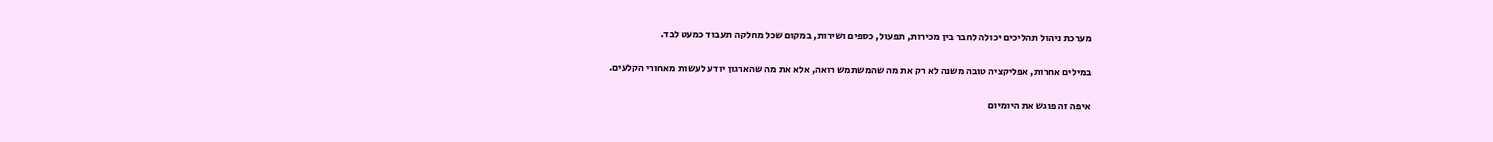מערכת ניהול תהליכים יכולה לחבר בין מכירות, תפעול, כספים ושירות, במקום שכל מחלקה תעבוד כמעט לבד.

במילים אחרות, אפליקציה טובה משנה לא רק את מה שהמשתמש רואה, אלא את מה שהארגון יודע לעשות מאחורי הקלעים.

איפה זה פוגש את היומיום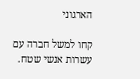הארגוני

קחו למשל חברה עם עשרות אנשי שטח.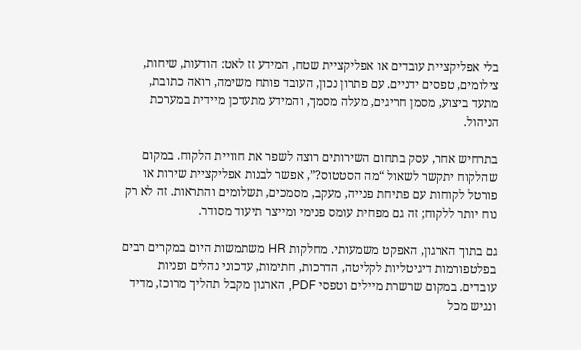בלי אפליקציית עובדים או אפליקציית שטח, המידע זז לאט: הודעות, שיחות, צילומים, טפסים ידניים. עם פתרון נכון, העובד פותח משימה, רואה כתובת, מתעד ביצוע, מסמן חריגים, מעלה מסמך, והמידע מתעדכן מיידית במערכת הניהול.

בתרחיש אחר, עסק בתחום השירותים רוצה לשפר את חוויית הלקוח. במקום שהלקוח יתקשר לשאול “מה הסטטוס?”, אפשר לבנות אפליקציית שירות או פורטל לקוחות עם פתיחת פנייה, מעקב, מסמכים, תשלומים והתראות. זה לא רק נוח יותר ללקוח; זה גם מפחית עומס פנימי ומייצר תיעוד מסודר.

גם בתוך הארגון, האפקט משמעותי. מחלקות HR משתמשות היום במקרים רבים בפלטפורמות דיגיטליות לקליטה, הדרכות, חתימות, עדכוני נהלים ופניות עובדים. במקום שרשרת מיילים וטפסי PDF, הארגון מקבל תהליך מרוכז, מדיד ונגיש מכל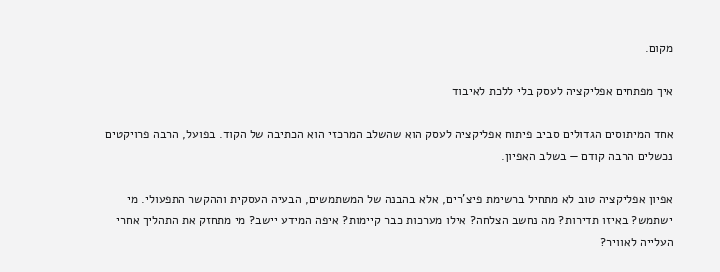מקום.

איך מפתחים אפליקציה לעסק בלי ללכת לאיבוד

אחד המיתוסים הגדולים סביב פיתוח אפליקציה לעסק הוא שהשלב המרכזי הוא הכתיבה של הקוד. בפועל, הרבה פרויקטים נכשלים הרבה קודם — בשלב האפיון.

אפיון אפליקציה טוב לא מתחיל ברשימת פיצ'רים, אלא בהבנה של המשתמשים, הבעיה העסקית וההקשר התפעולי. מי ישתמש? באיזו תדירות? מה נחשב הצלחה? אילו מערכות כבר קיימות? איפה המידע יישב? מי מתחזק את התהליך אחרי העלייה לאוויר?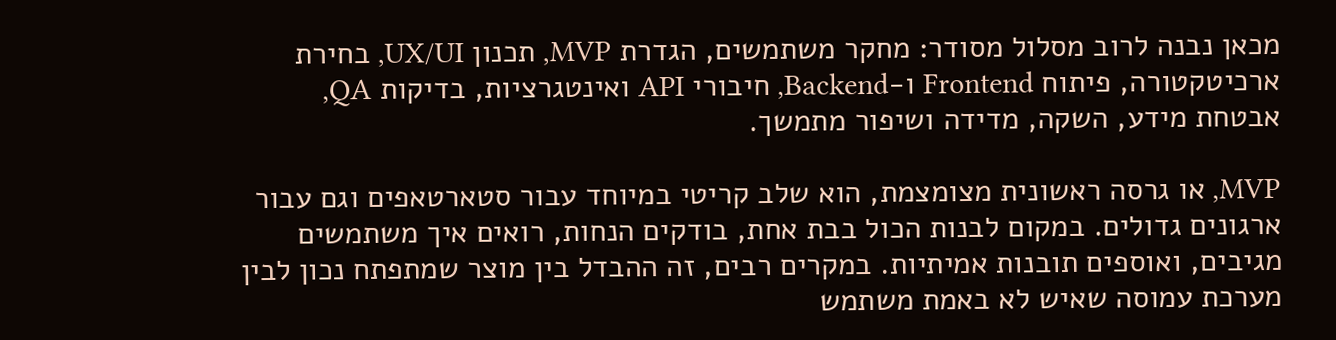מכאן נבנה לרוב מסלול מסודר: מחקר משתמשים, הגדרת MVP, תכנון UX/UI, בחירת ארכיטקטורה, פיתוח Frontend ו-Backend, חיבורי API ואינטגרציות, בדיקות QA, אבטחת מידע, השקה, מדידה ושיפור מתמשך.

MVP, או גרסה ראשונית מצומצמת, הוא שלב קריטי במיוחד עבור סטארטאפים וגם עבור ארגונים גדולים. במקום לבנות הכול בבת אחת, בודקים הנחות, רואים איך משתמשים מגיבים, ואוספים תובנות אמיתיות. במקרים רבים, זה ההבדל בין מוצר שמתפתח נכון לבין מערכת עמוסה שאיש לא באמת משתמש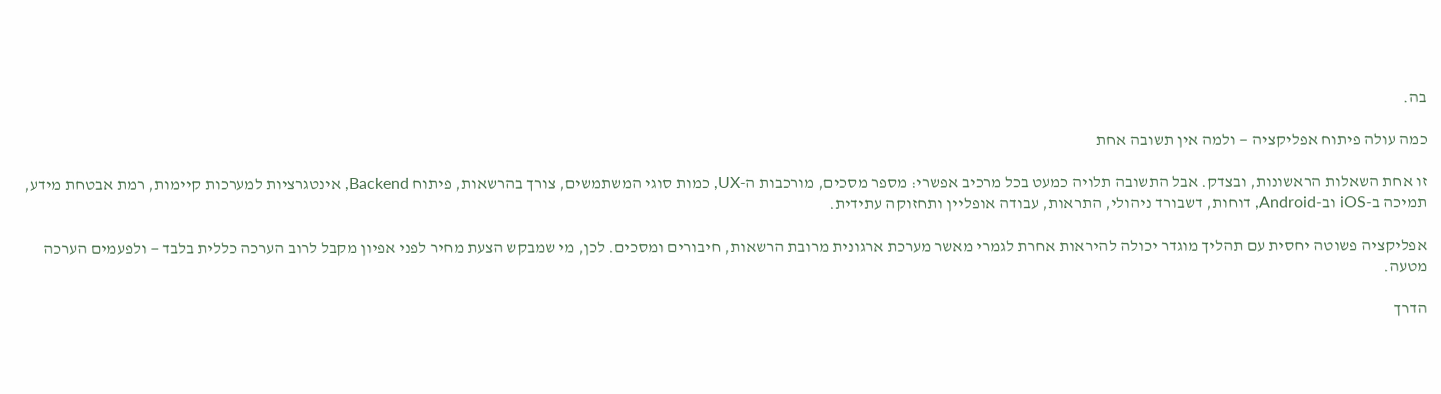בה.

כמה עולה פיתוח אפליקציה — ולמה אין תשובה אחת

זו אחת השאלות הראשונות, ובצדק. אבל התשובה תלויה כמעט בכל מרכיב אפשרי: מספר מסכים, מורכבות ה-UX, כמות סוגי המשתמשים, צורך בהרשאות, פיתוח Backend, אינטגרציות למערכות קיימות, רמת אבטחת מידע, תמיכה ב-iOS וב-Android, דוחות, דשבורד ניהולי, התראות, עבודה אופליין ותחזוקה עתידית.

אפליקציה פשוטה יחסית עם תהליך מוגדר יכולה להיראות אחרת לגמרי מאשר מערכת ארגונית מרובת הרשאות, חיבורים ומסכים. לכן, מי שמבקש הצעת מחיר לפני אפיון מקבל לרוב הערכה כללית בלבד — ולפעמים הערכה מטעה.

הדרך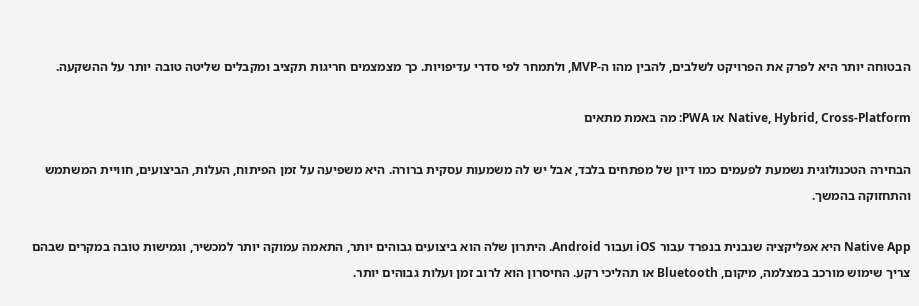הבטוחה יותר היא לפרק את הפרויקט לשלבים, להבין מהו ה-MVP, ולתמחר לפי סדרי עדיפויות. כך מצמצמים חריגות תקציב ומקבלים שליטה טובה יותר על ההשקעה.

Native, Hybrid, Cross-Platform או PWA: מה באמת מתאים

הבחירה הטכנולוגית נשמעת לפעמים כמו דיון של מפתחים בלבד, אבל יש לה משמעות עסקית ברורה. היא משפיעה על זמן הפיתוח, העלות, הביצועים, חוויית המשתמש והתחזוקה בהמשך.

Native App היא אפליקציה שנבנית בנפרד עבור iOS ועבור Android. היתרון שלה הוא ביצועים גבוהים יותר, התאמה עמוקה יותר למכשיר, וגמישות טובה במקרים שבהם צריך שימוש מורכב במצלמה, מיקום, Bluetooth או תהליכי רקע. החיסרון הוא לרוב זמן ועלות גבוהים יותר.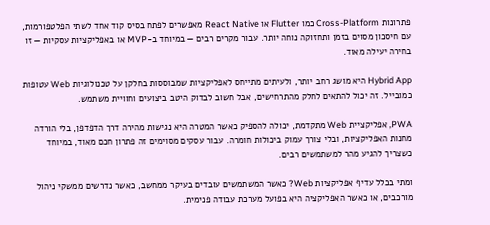פתרונות Cross-Platform כמו Flutter או React Native מאפשרים לפתח בסיס קוד אחד לשתי הפלטפורמות, עם חיסכון מסוים בזמן ותחזוקה נוחה יותר. עבור מקרים רבים — במיוחד ב-MVP או באפליקציות עסקיות — זו בחירה יעילה מאוד.

Hybrid App היא מושג רחב יותר, ולעיתים מתייחס לאפליקציות שמבוססות בחלקן על טכנולוגיות Web עטופות כמובייל. זה יכול להתאים לחלק מהתרחישים, אבל חשוב לבדוק היטב ביצועים וחוויית משתמש.

PWA, אפליקציית Web מתקדמת, יכולה להספיק כאשר המטרה היא נגישות מהירה דרך הדפדפן, בלי הורדה מחנות האפליקציות, ובלי צורך עמוק ביכולות חומרה. עבור עסקים מסוימים זה פתרון חכם מאוד, במיוחד כשצריך להגיע מהר למשתמשים רבים.

ומתי בכלל עדיף אפליקציות Web? כאשר המשתמשים עובדים בעיקר ממחשב, כאשר נדרשים ממשקי ניהול מורכבים, או כאשר האפליקציה היא בפועל מערכת עבודה פנימית.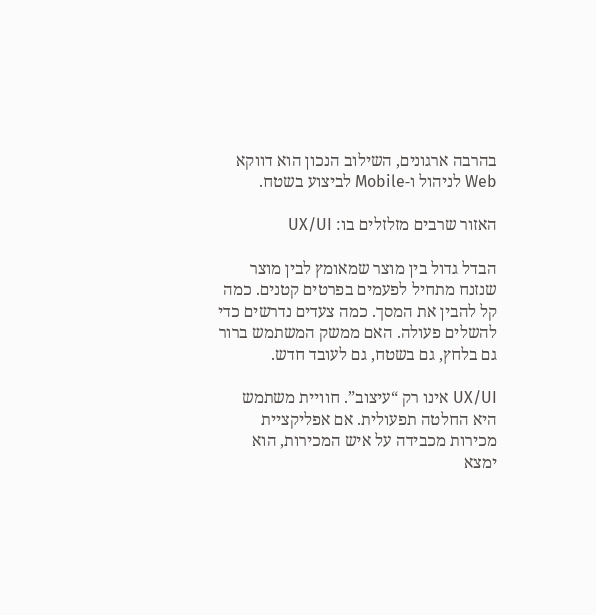בהרבה ארגונים, השילוב הנכון הוא דווקא Web לניהול ו-Mobile לביצוע בשטח.

האזור שרבים מזלזלים בו: UX/UI

הבדל גדול בין מוצר שמאומץ לבין מוצר שנזנח מתחיל לפעמים בפרטים קטנים. כמה קל להבין את המסך. כמה צעדים נדרשים כדי להשלים פעולה. האם ממשק המשתמש ברור גם בלחץ, גם בשטח, גם לעובד חדש.

UX/UI אינו רק “עיצוב”. חוויית משתמש היא החלטה תפעולית. אם אפליקציית מכירות מכבידה על איש המכירות, הוא ימצא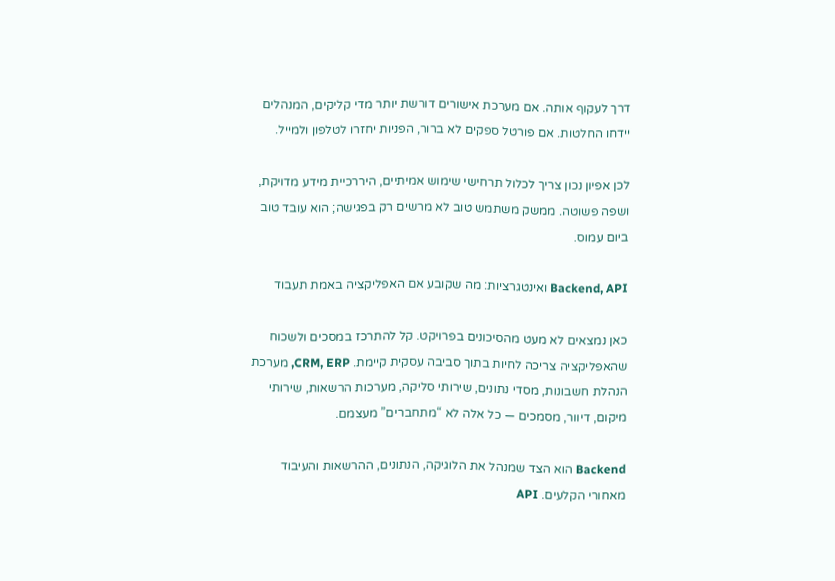דרך לעקוף אותה. אם מערכת אישורים דורשת יותר מדי קליקים, המנהלים יידחו החלטות. אם פורטל ספקים לא ברור, הפניות יחזרו לטלפון ולמייל.

לכן אפיון נכון צריך לכלול תרחישי שימוש אמיתיים, היררכיית מידע מדויקת, ושפה פשוטה. ממשק משתמש טוב לא מרשים רק בפגישה; הוא עובד טוב ביום עמוס.

Backend, API ואינטגרציות: מה שקובע אם האפליקציה באמת תעבוד

כאן נמצאים לא מעט מהסיכונים בפרויקט. קל להתרכז במסכים ולשכוח שהאפליקציה צריכה לחיות בתוך סביבה עסקית קיימת. CRM, ERP, מערכת הנהלת חשבונות, מסדי נתונים, שירותי סליקה, מערכות הרשאות, שירותי מיקום, דיוור, מסמכים — כל אלה לא “מתחברים” מעצמם.

Backend הוא הצד שמנהל את הלוגיקה, הנתונים, ההרשאות והעיבוד מאחורי הקלעים. API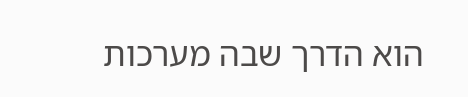הוא הדרך שבה מערכות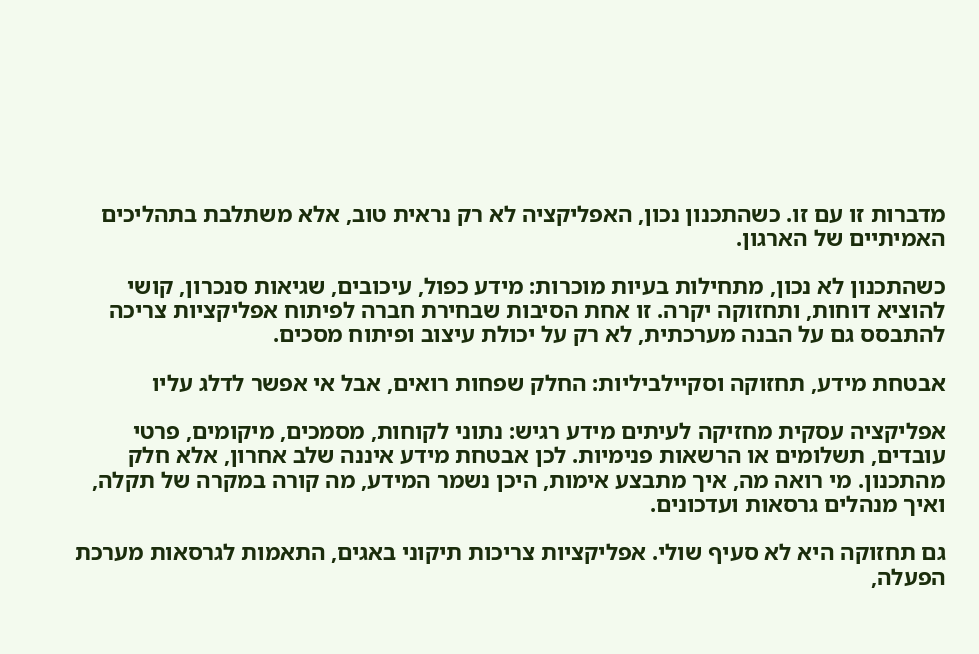מדברות זו עם זו. כשהתכנון נכון, האפליקציה לא רק נראית טוב, אלא משתלבת בתהליכים האמיתיים של הארגון.

כשהתכנון לא נכון, מתחילות בעיות מוכרות: מידע כפול, עיכובים, שגיאות סנכרון, קושי להוציא דוחות, ותחזוקה יקרה. זו אחת הסיבות שבחירת חברה לפיתוח אפליקציות צריכה להתבסס גם על הבנה מערכתית, לא רק על יכולת עיצוב ופיתוח מסכים.

אבטחת מידע, תחזוקה וסקיילביליות: החלק שפחות רואים, אבל אי אפשר לדלג עליו

אפליקציה עסקית מחזיקה לעיתים מידע רגיש: נתוני לקוחות, מסמכים, מיקומים, פרטי עובדים, תשלומים או הרשאות פנימיות. לכן אבטחת מידע איננה שלב אחרון, אלא חלק מהתכנון. מי רואה מה, איך מתבצע אימות, היכן נשמר המידע, מה קורה במקרה של תקלה, ואיך מנהלים גרסאות ועדכונים.

גם תחזוקה היא לא סעיף שולי. אפליקציות צריכות תיקוני באגים, התאמות לגרסאות מערכת הפעלה,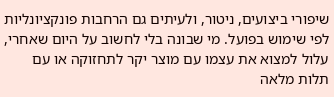שיפורי ביצועים, ניטור, ולעיתים גם הרחבות פונקציונליות לפי שימוש בפועל. מי שבונה בלי לחשוב על היום שאחרי, עלול למצוא את עצמו עם מוצר יקר לתחזוקה או עם תלות מלאה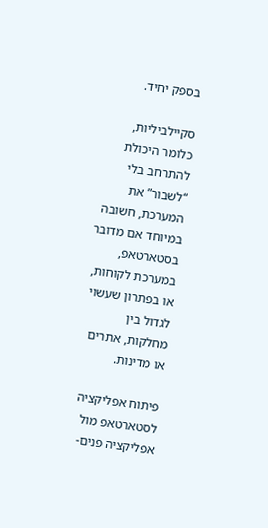בספק יחיד.

סקיילביליות, כלומר היכולת להתרחב בלי “לשבור” את המערכת, חשובה במיוחד אם מדובר בסטארטאפ, במערכת לקוחות, או בפתרון שעשוי לגדול בין מחלקות, אתרים או מדינות.

פיתוח אפליקציה לסטארטאפ מול אפליקציה פנים-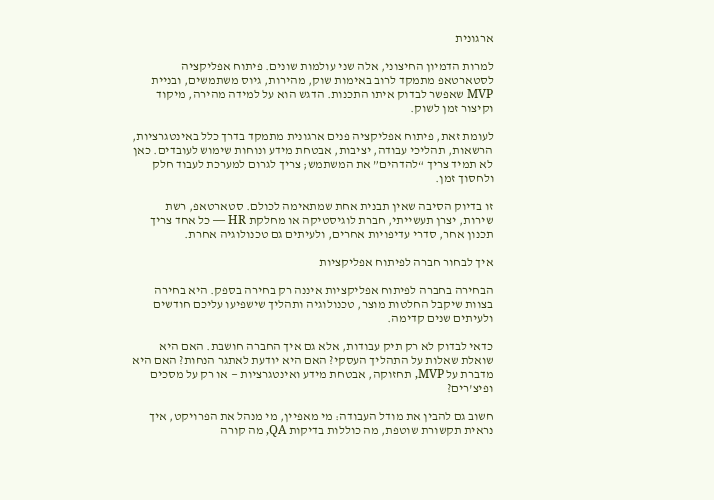ארגונית

למרות הדמיון החיצוני, אלה שני עולמות שונים. פיתוח אפליקציה לסטארטאפ מתמקד לרוב באימות שוק, מהירות, גיוס משתמשים, ובניית MVP שאפשר לבדוק איתו התכנות. הדגש הוא על למידה מהירה, מיקוד וקיצור זמן לשוק.

לעומת זאת, פיתוח אפליקציה פנים ארגונית מתמקד בדרך כלל באינטגרציות, הרשאות, תהליכי עבודה, יציבות, אבטחת מידע ונוחות שימוש לעובדים. כאן לא תמיד צריך “להדהים” את המשתמש; צריך לגרום למערכת לעבוד חלק ולחסוך זמן.

זו בדיוק הסיבה שאין תבנית אחת שמתאימה לכולם. סטארטאפ, רשת שירות, יצרן תעשייתי, חברת לוגיסטיקה או מחלקת HR — כל אחד צריך תכנון אחר, סדרי עדיפויות אחרים, ולעיתים גם טכנולוגיה אחרת.

איך לבחור חברה לפיתוח אפליקציות

הבחירה בחברה לפיתוח אפליקציות איננה רק בחירה בספק. היא בחירה בצוות שיקבל החלטות מוצר, טכנולוגיה ותהליך שישפיעו עליכם חודשים ולעיתים שנים קדימה.

כדאי לבדוק לא רק תיק עבודות, אלא גם איך החברה חושבת. האם היא שואלת שאלות על התהליך העסקי? האם היא יודעת לאתגר הנחות? האם היא מדברת על MVP, תחזוקה, אבטחת מידע ואינטגרציות — או רק על מסכים ופיצ'רים?

חשוב גם להבין את מודל העבודה: מי מאפיין, מי מנהל את הפרויקט, איך נראית תקשורת שוטפת, מה כוללות בדיקות QA, מה קורה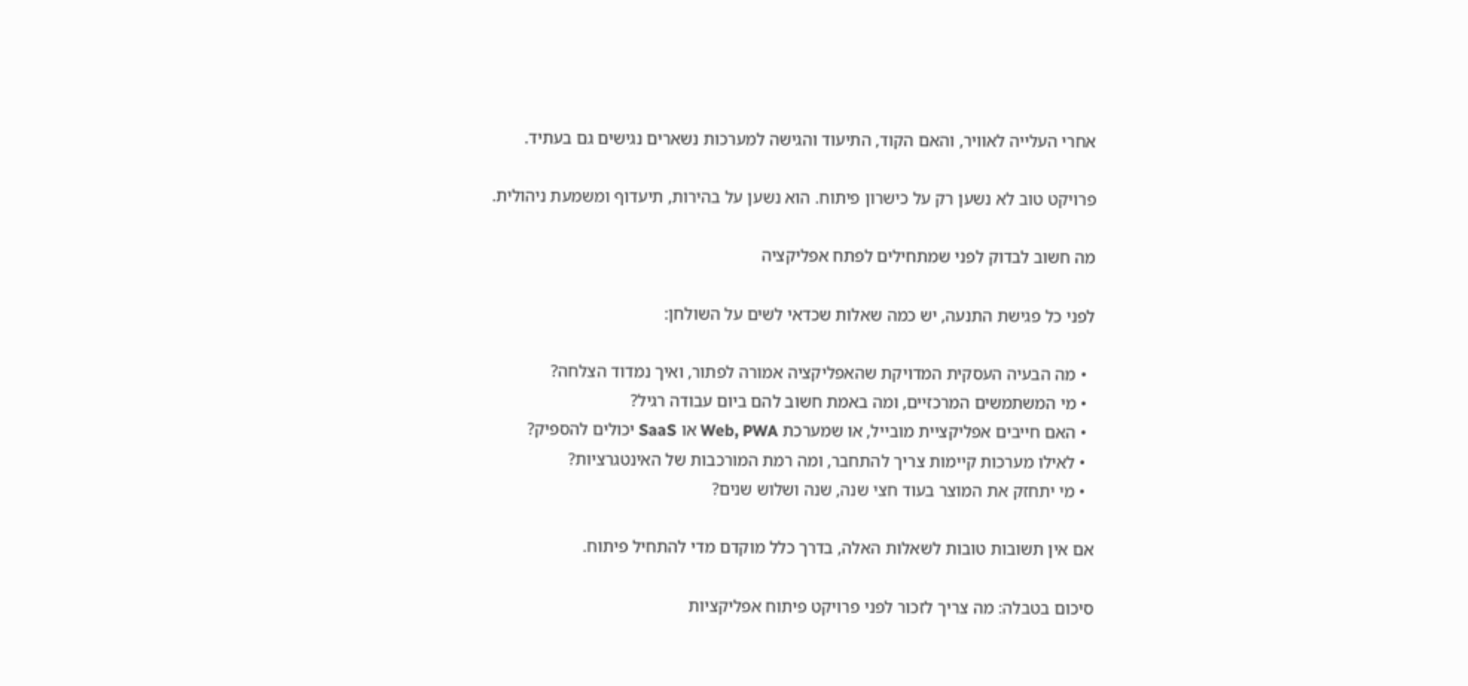אחרי העלייה לאוויר, והאם הקוד, התיעוד והגישה למערכות נשארים נגישים גם בעתיד.

פרויקט טוב לא נשען רק על כישרון פיתוח. הוא נשען על בהירות, תיעדוף ומשמעת ניהולית.

מה חשוב לבדוק לפני שמתחילים לפתח אפליקציה

לפני כל פגישת התנעה, יש כמה שאלות שכדאי לשים על השולחן:

  • מה הבעיה העסקית המדויקת שהאפליקציה אמורה לפתור, ואיך נמדוד הצלחה?
  • מי המשתמשים המרכזיים, ומה באמת חשוב להם ביום עבודה רגיל?
  • האם חייבים אפליקציית מובייל, או שמערכת Web, PWA או SaaS יכולים להספיק?
  • לאילו מערכות קיימות צריך להתחבר, ומה רמת המורכבות של האינטגרציות?
  • מי יתחזק את המוצר בעוד חצי שנה, שנה ושלוש שנים?

אם אין תשובות טובות לשאלות האלה, בדרך כלל מוקדם מדי להתחיל פיתוח.

סיכום בטבלה: מה צריך לזכור לפני פרויקט פיתוח אפליקציות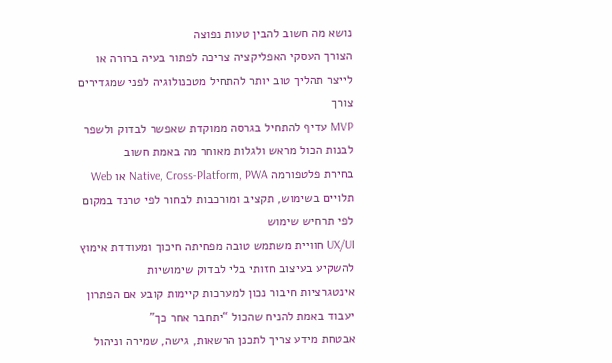נושא מה חשוב להבין טעות נפוצה
הצורך העסקי האפליקציה צריכה לפתור בעיה ברורה או לייצר תהליך טוב יותר להתחיל מטכנולוגיה לפני שמגדירים צורך
MVP עדיף להתחיל בגרסה ממוקדת שאפשר לבדוק ולשפר לבנות הכול מראש ולגלות מאוחר מה באמת חשוב
בחירת פלטפורמה Native, Cross-Platform, PWA או Web תלויים בשימוש, תקציב ומורכבות לבחור לפי טרנד במקום לפי תרחיש שימוש
UX/UI חוויית משתמש טובה מפחיתה חיכוך ומעודדת אימוץ להשקיע בעיצוב חזותי בלי לבדוק שימושיות
אינטגרציות חיבור נכון למערכות קיימות קובע אם הפתרון יעבוד באמת להניח שהכול “יתחבר אחר כך”
אבטחת מידע צריך לתכנן הרשאות, גישה, שמירה וניהול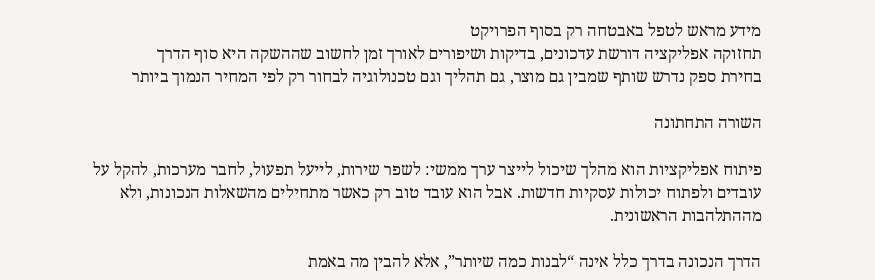מידע מראש לטפל באבטחה רק בסוף הפרויקט
תחזוקה אפליקציה דורשת עדכונים, בדיקות ושיפורים לאורך זמן לחשוב שההשקה היא סוף הדרך
בחירת ספק נדרש שותף שמבין גם מוצר, גם תהליך וגם טכנולוגיה לבחור רק לפי המחיר הנמוך ביותר

השורה התחתונה

פיתוח אפליקציות הוא מהלך שיכול לייצר ערך ממשי: לשפר שירות, לייעל תפעול, לחבר מערכות, להקל על עובדים ולפתוח יכולות עסקיות חדשות. אבל הוא עובד טוב רק כאשר מתחילים מהשאלות הנכונות, ולא מההתלהבות הראשונית.

הדרך הנכונה בדרך כלל אינה “לבנות כמה שיותר”, אלא להבין מה באמת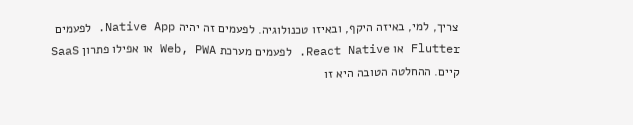צריך, למי, באיזה היקף, ובאיזו טכנולוגיה. לפעמים זה יהיה Native App. לפעמים Flutter או React Native. לפעמים מערכת Web, PWA או אפילו פתרון SaaS קיים. ההחלטה הטובה היא זו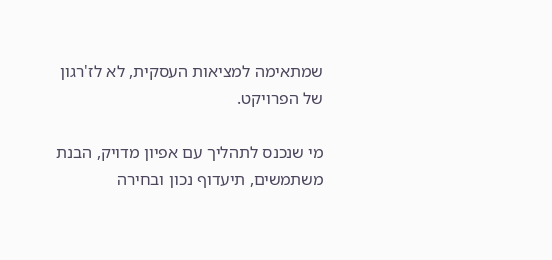שמתאימה למציאות העסקית, לא לז'רגון של הפרויקט.

מי שנכנס לתהליך עם אפיון מדויק, הבנת משתמשים, תיעדוף נכון ובחירה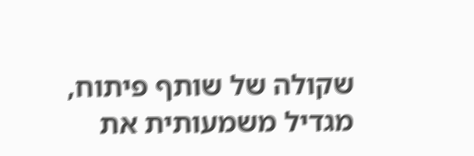שקולה של שותף פיתוח, מגדיל משמעותית את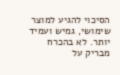הסיכוי להגיע למוצר שימושי, גמיש ועמיד יותר. לא בהכרח מבריק על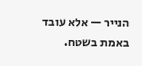הנייר — אלא עובד באמת בשטח.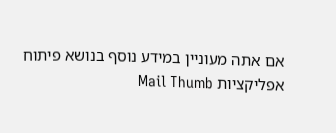אם אתה מעוניין במידע נוסף בנושא פיתוח אפליקציות Mail Thumb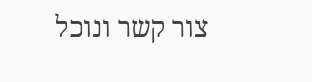צור קשר ונוכל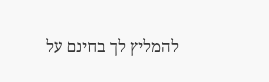להמליץ לך בחינם על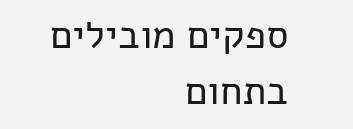ספקים מובילים בתחום